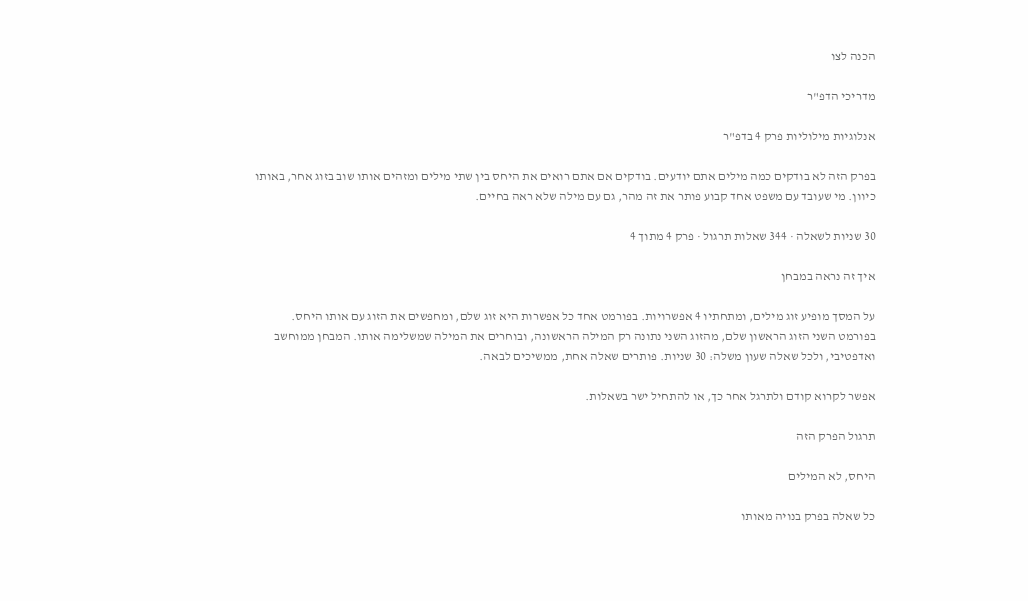הכנה לצו

מדריכי הדפ"ר

אנלוגיות מילוליות פרק 4 בדפ"ר

בפרק הזה לא בודקים כמה מילים אתם יודעים. בודקים אם אתם רואים את היחס בין שתי מילים ומזהים אותו שוב בזוג אחר, באותו כיוון. מי שעובד עם משפט אחד קבוע פותר את זה מהר, גם עם מילה שלא ראה בחיים.

30 שניות לשאלה · 344 שאלות תרגול · פרק 4 מתוך 4

איך זה נראה במבחן

על המסך מופיע זוג מילים, ומתחתיו 4 אפשרויות. בפורמט אחד כל אפשרות היא זוג שלם, ומחפשים את הזוג עם אותו היחס. בפורמט השני הזוג הראשון שלם, מהזוג השני נתונה רק המילה הראשונה, ובוחרים את המילה שמשלימה אותו. המבחן ממוחשב ואדפטיבי, ולכל שאלה שעון משלה: 30 שניות. פותרים שאלה אחת, ממשיכים לבאה.

אפשר לקרוא קודם ולתרגל אחר כך, או להתחיל ישר בשאלות.

תרגול הפרק הזה

היחס, לא המילים

כל שאלה בפרק בנויה מאותו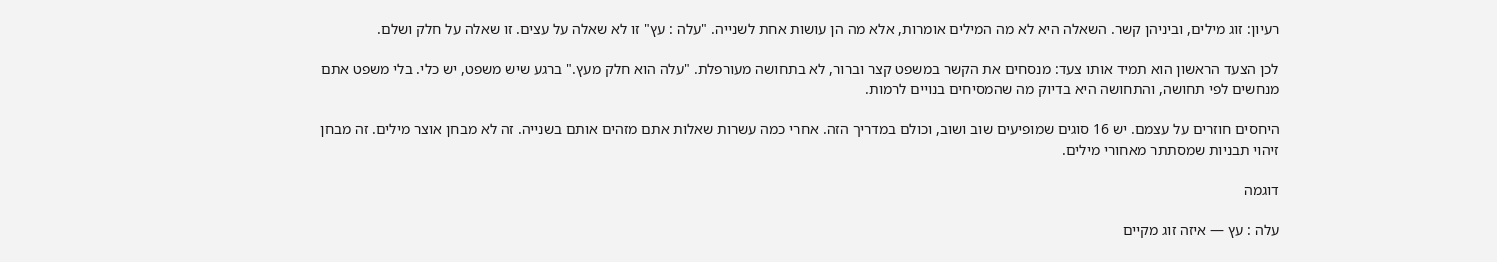רעיון: זוג מילים, וביניהן קשר. השאלה היא לא מה המילים אומרות, אלא מה הן עושות אחת לשנייה. "עלה : עץ" זו לא שאלה על עצים. זו שאלה על חלק ושלם.

לכן הצעד הראשון הוא תמיד אותו צעד: מנסחים את הקשר במשפט קצר וברור, לא בתחושה מעורפלת. "עלה הוא חלק מעץ." ברגע שיש משפט, יש כלי. בלי משפט אתם מנחשים לפי תחושה, והתחושה היא בדיוק מה שהמסיחים בנויים לרמות.

היחסים חוזרים על עצמם. יש 16 סוגים שמופיעים שוב ושוב, וכולם במדריך הזה. אחרי כמה עשרות שאלות אתם מזהים אותם בשנייה. זה לא מבחן אוצר מילים. זה מבחן זיהוי תבניות שמסתתר מאחורי מילים.

דוגמה

עלה : עץ — איזה זוג מקיים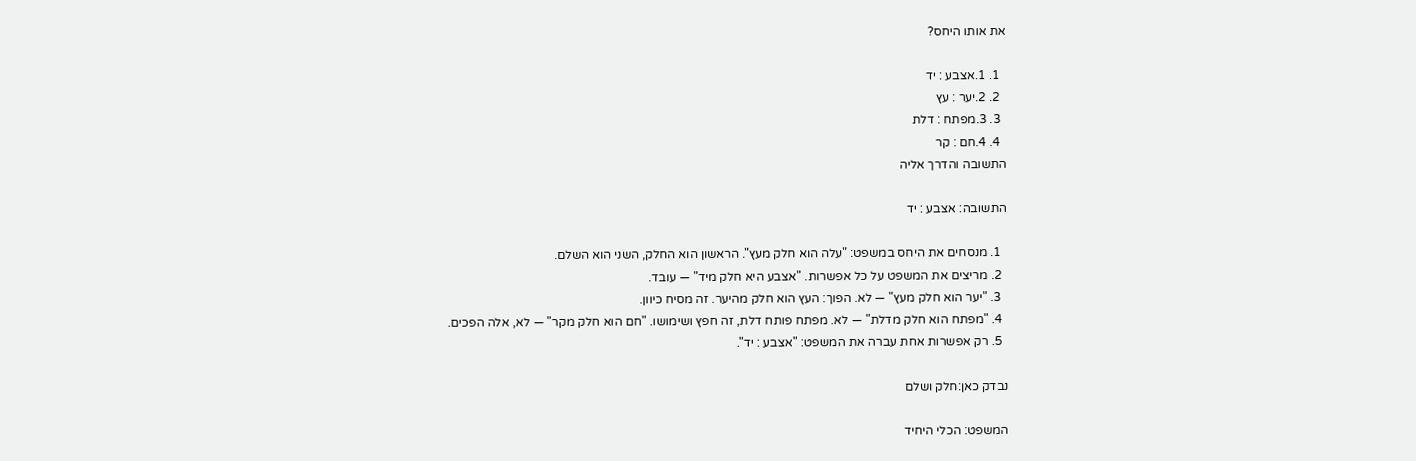את אותו היחס?

  1. 1.אצבע : יד
  2. 2.יער : עץ
  3. 3.מפתח : דלת
  4. 4.חם : קר
התשובה והדרך אליה

התשובה: אצבע : יד

  1. מנסחים את היחס במשפט: "עלה הוא חלק מעץ". הראשון הוא החלק, השני הוא השלם.
  2. מריצים את המשפט על כל אפשרות. "אצבע היא חלק מיד" — עובד.
  3. "יער הוא חלק מעץ" — לא. הפוך: העץ הוא חלק מהיער. זה מסיח כיוון.
  4. "מפתח הוא חלק מדלת" — לא. מפתח פותח דלת, זה חפץ ושימושו. "חם הוא חלק מקר" — לא, אלה הפכים.
  5. רק אפשרות אחת עברה את המשפט: "אצבע : יד".

נבדק כאן:חלק ושלם

המשפט: הכלי היחיד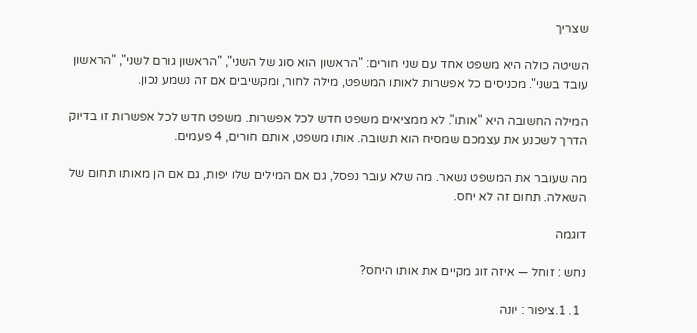שצריך

השיטה כולה היא משפט אחד עם שני חורים: "הראשון הוא סוג של השני", "הראשון גורם לשני", "הראשון עובד בשני". מכניסים כל אפשרות לאותו המשפט, מילה לחור, ומקשיבים אם זה נשמע נכון.

המילה החשובה היא "אותו". לא ממציאים משפט חדש לכל אפשרות. משפט חדש לכל אפשרות זו בדיוק הדרך לשכנע את עצמכם שמסיח הוא תשובה. אותו משפט, אותם חורים, 4 פעמים.

מה שעובר את המשפט נשאר. מה שלא עובר נפסל, גם אם המילים שלו יפות, גם אם הן מאותו תחום של השאלה. תחום זה לא יחס.

דוגמה

נחש : זוחל — איזה זוג מקיים את אותו היחס?

  1. 1.ציפור : יונה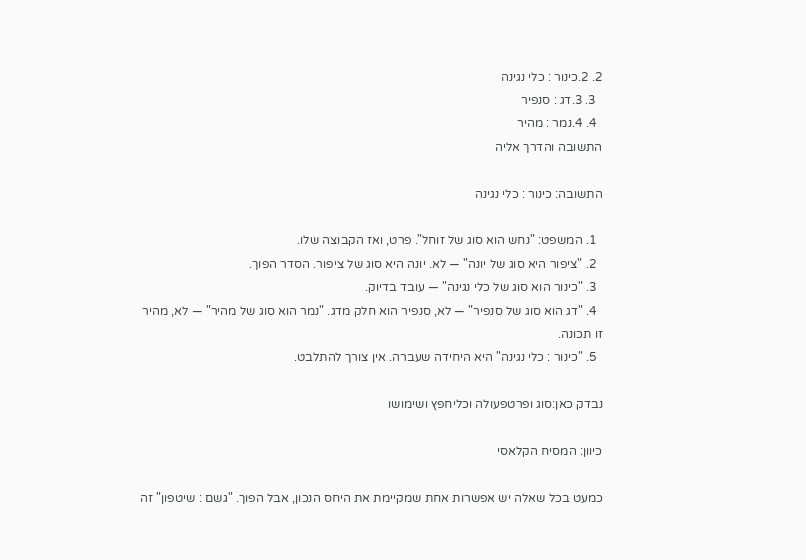2. 2.כינור : כלי נגינה
  3. 3.דג : סנפיר
  4. 4.נמר : מהיר
התשובה והדרך אליה

התשובה: כינור : כלי נגינה

  1. המשפט: "נחש הוא סוג של זוחל". פרט, ואז הקבוצה שלו.
  2. "ציפור היא סוג של יונה" — לא. יונה היא סוג של ציפור. הסדר הפוך.
  3. "כינור הוא סוג של כלי נגינה" — עובד בדיוק.
  4. "דג הוא סוג של סנפיר" — לא, סנפיר הוא חלק מדג. "נמר הוא סוג של מהיר" — לא, מהיר זו תכונה.
  5. "כינור : כלי נגינה" היא היחידה שעברה. אין צורך להתלבט.

נבדק כאן:סוג ופרטפעולה וכליחפץ ושימושו

כיוון: המסיח הקלאסי

כמעט בכל שאלה יש אפשרות אחת שמקיימת את היחס הנכון, אבל הפוך. "גשם : שיטפון" זה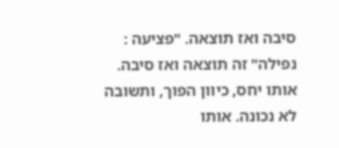סיבה ואז תוצאה. "פציעה : נפילה" זה תוצאה ואז סיבה. אותו יחס, כיוון הפוך, ותשובה לא נכונה. אותו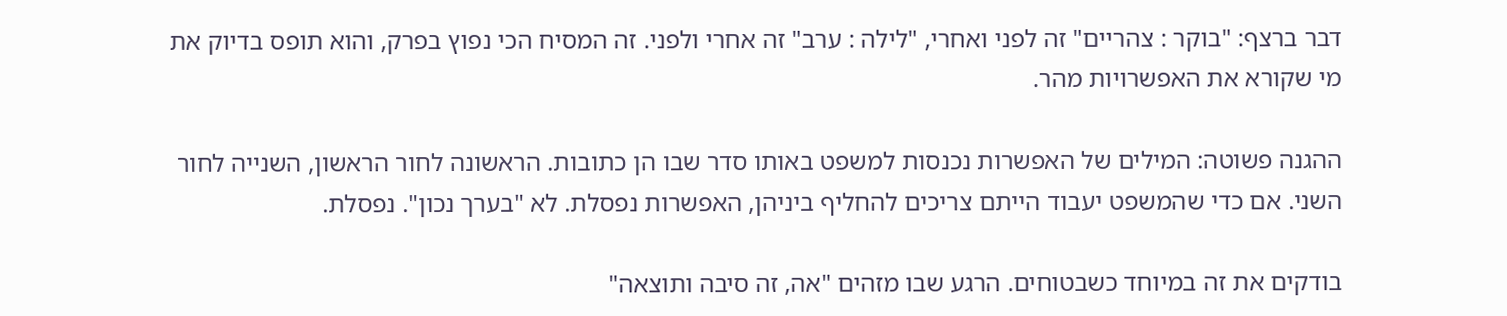דבר ברצף: "בוקר : צהריים" זה לפני ואחרי, "לילה : ערב" זה אחרי ולפני. זה המסיח הכי נפוץ בפרק, והוא תופס בדיוק את מי שקורא את האפשרויות מהר.

ההגנה פשוטה: המילים של האפשרות נכנסות למשפט באותו סדר שבו הן כתובות. הראשונה לחור הראשון, השנייה לחור השני. אם כדי שהמשפט יעבוד הייתם צריכים להחליף ביניהן, האפשרות נפסלת. לא "בערך נכון". נפסלת.

בודקים את זה במיוחד כשבטוחים. הרגע שבו מזהים "אה, זה סיבה ותוצאה"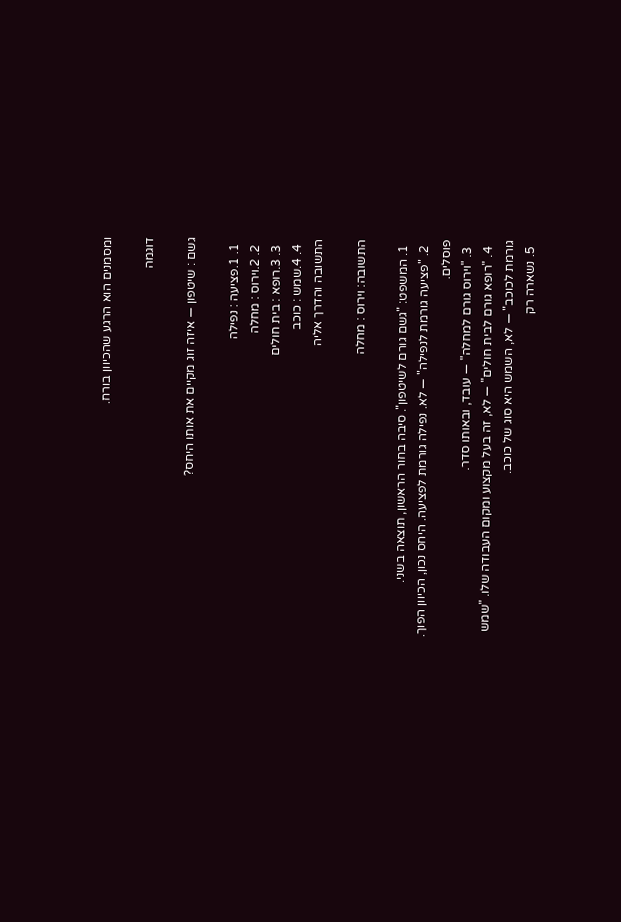ומסמנים הוא הרגע שהכיוון בורח.

דוגמה

גשם : שיטפון — איזה זוג מקיים את אותו היחס?

  1. 1.פציעה : נפילה
  2. 2.וירוס : מחלה
  3. 3.רופא : בית חולים
  4. 4.שמש : כוכב
התשובה והדרך אליה

התשובה: וירוס : מחלה

  1. המשפט: "גשם גורם לשיטפון". סיבה בחור הראשון, תוצאה בשני.
  2. "פציעה גורמת לנפילה" — לא. נפילה גורמת לפציעה. היחס נכון, הכיוון הפוך. פוסלים.
  3. "וירוס גורם למחלה" — עובד, ובאותו סדר.
  4. "רופא גורם לבית חולים" — לא, זה בעל מקצוע ומקום העבודה שלו. "שמש גורמת לכוכב" — לא, השמש היא סוג של כוכב.
  5. נשארה רק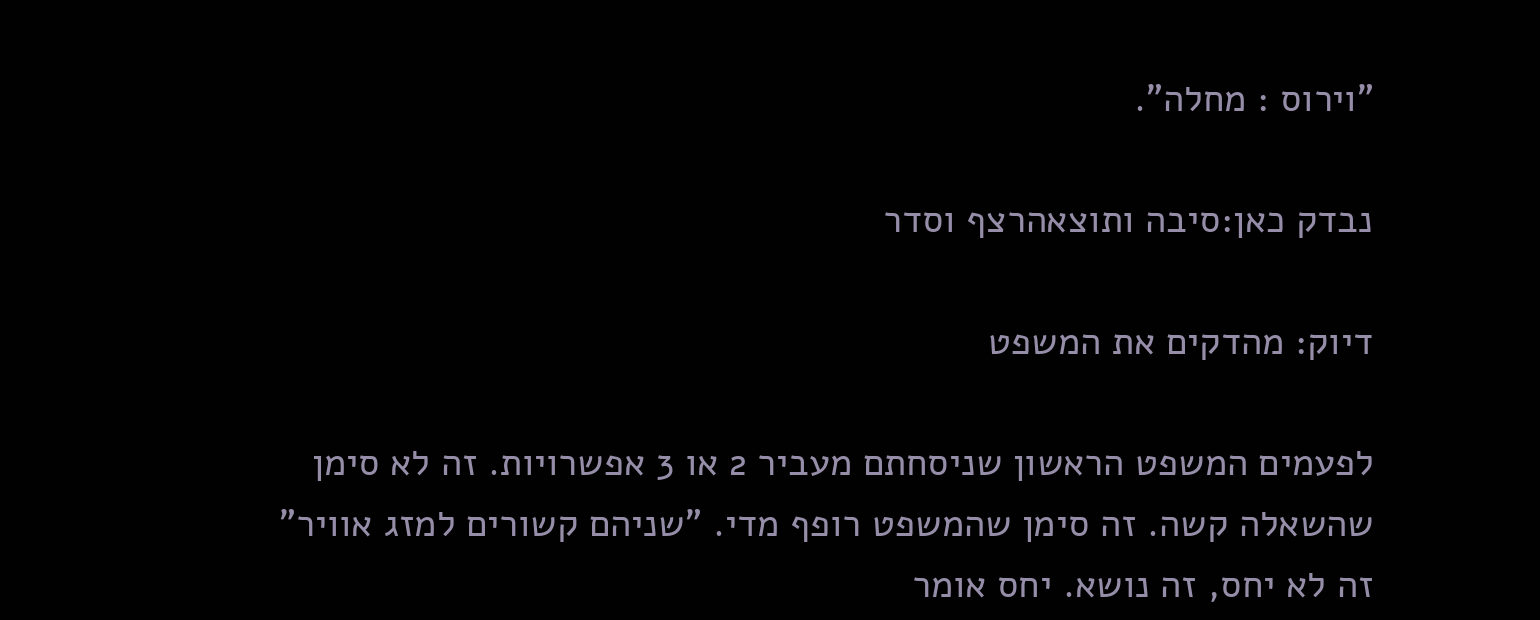"וירוס : מחלה".

נבדק כאן:סיבה ותוצאהרצף וסדר

דיוק: מהדקים את המשפט

לפעמים המשפט הראשון שניסחתם מעביר 2 או 3 אפשרויות. זה לא סימן שהשאלה קשה. זה סימן שהמשפט רופף מדי. "שניהם קשורים למזג אוויר" זה לא יחס, זה נושא. יחס אומר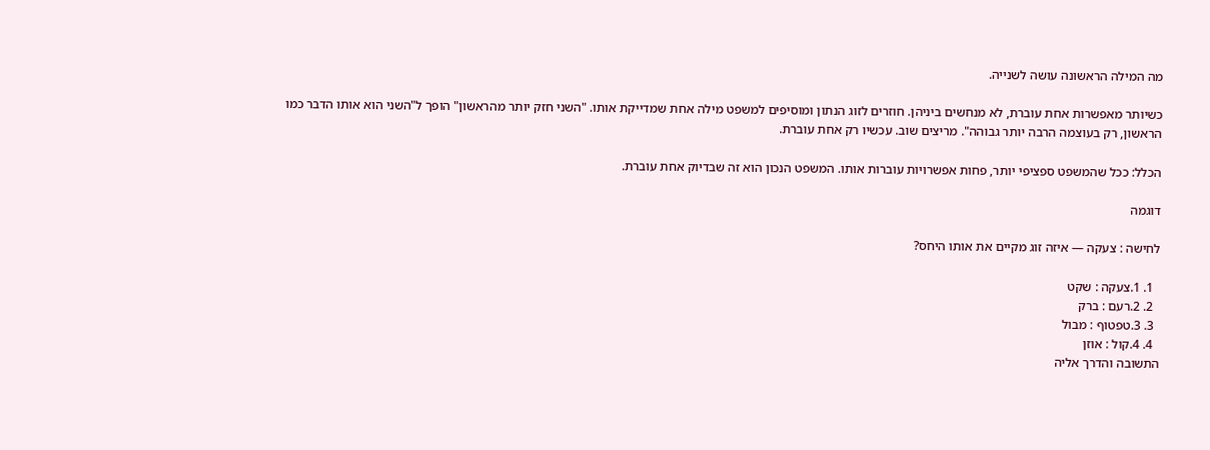מה המילה הראשונה עושה לשנייה.

כשיותר מאפשרות אחת עוברת, לא מנחשים ביניהן. חוזרים לזוג הנתון ומוסיפים למשפט מילה אחת שמדייקת אותו. "השני חזק יותר מהראשון" הופך ל"השני הוא אותו הדבר כמו הראשון, רק בעוצמה הרבה יותר גבוהה". מריצים שוב. עכשיו רק אחת עוברת.

הכלל: ככל שהמשפט ספציפי יותר, פחות אפשרויות עוברות אותו. המשפט הנכון הוא זה שבדיוק אחת עוברת.

דוגמה

לחישה : צעקה — איזה זוג מקיים את אותו היחס?

  1. 1.צעקה : שקט
  2. 2.רעם : ברק
  3. 3.טפטוף : מבול
  4. 4.קול : אוזן
התשובה והדרך אליה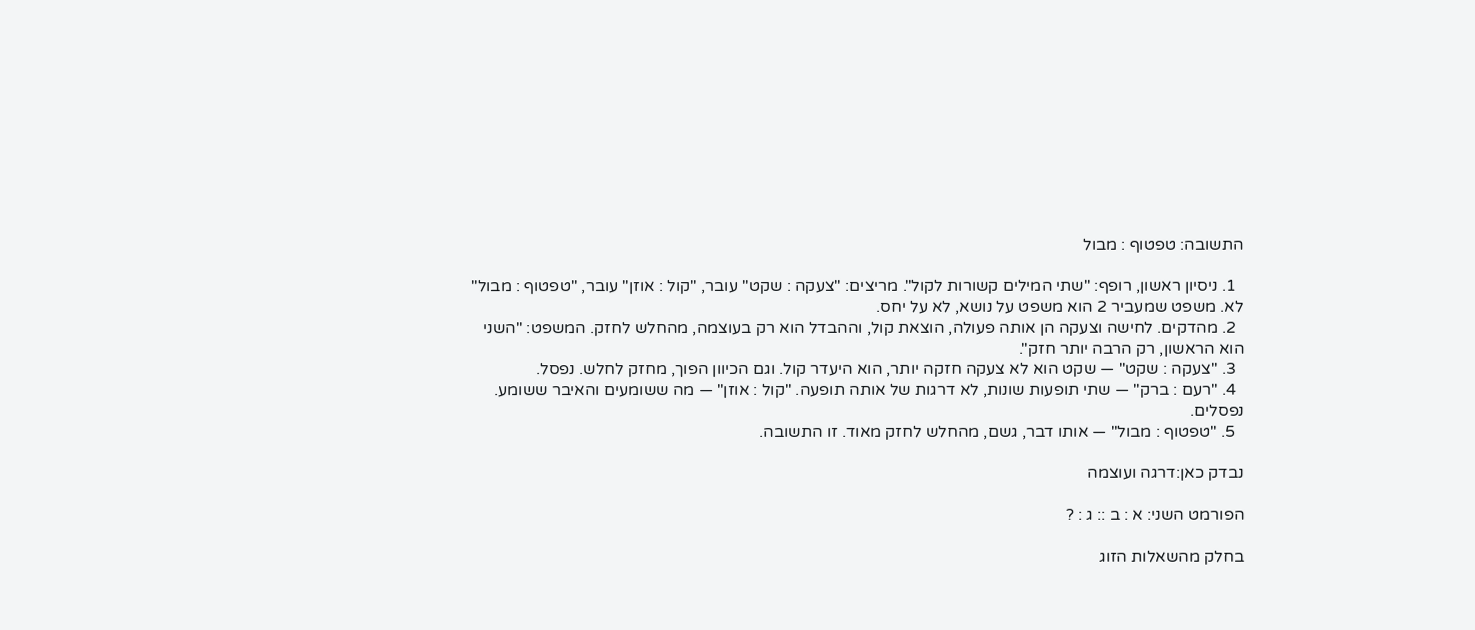התשובה: טפטוף : מבול

  1. ניסיון ראשון, רופף: "שתי המילים קשורות לקול". מריצים: "צעקה : שקט" עובר, "קול : אוזן" עובר, "טפטוף : מבול" לא. משפט שמעביר 2 הוא משפט על נושא, לא על יחס.
  2. מהדקים. לחישה וצעקה הן אותה פעולה, הוצאת קול, וההבדל הוא רק בעוצמה, מהחלש לחזק. המשפט: "השני הוא הראשון, רק הרבה יותר חזק".
  3. "צעקה : שקט" — שקט הוא לא צעקה חזקה יותר, הוא היעדר קול. וגם הכיוון הפוך, מחזק לחלש. נפסל.
  4. "רעם : ברק" — שתי תופעות שונות, לא דרגות של אותה תופעה. "קול : אוזן" — מה ששומעים והאיבר ששומע. נפסלים.
  5. "טפטוף : מבול" — אותו דבר, גשם, מהחלש לחזק מאוד. זו התשובה.

נבדק כאן:דרגה ועוצמה

הפורמט השני: א : ב :: ג : ?

בחלק מהשאלות הזוג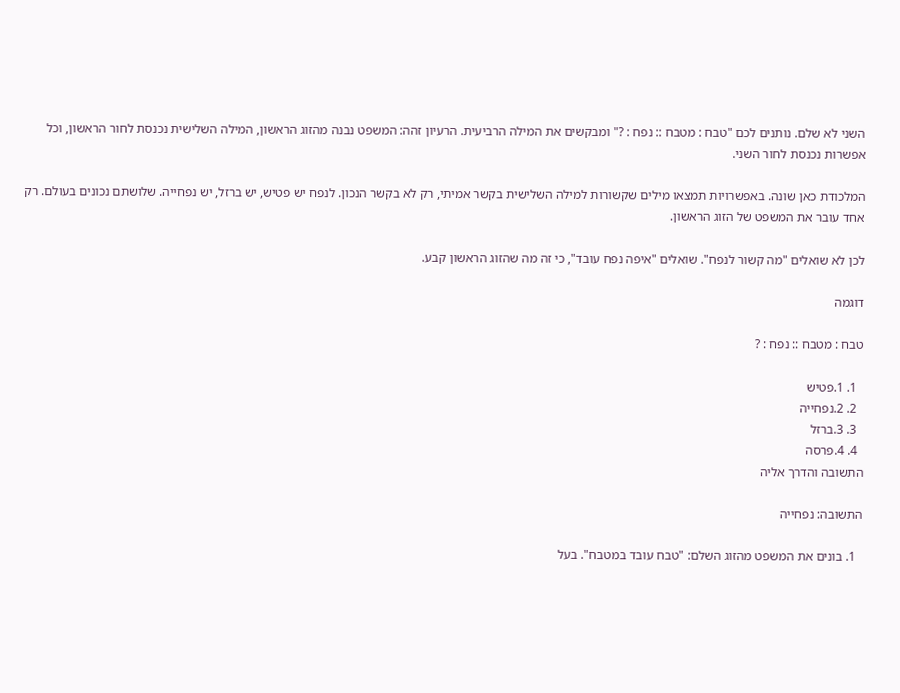השני לא שלם. נותנים לכם "טבח : מטבח :: נפח : ?" ומבקשים את המילה הרביעית. הרעיון זהה: המשפט נבנה מהזוג הראשון, המילה השלישית נכנסת לחור הראשון, וכל אפשרות נכנסת לחור השני.

המלכודת כאן שונה. באפשרויות תמצאו מילים שקשורות למילה השלישית בקשר אמיתי, רק לא בקשר הנכון. לנפח יש פטיש, יש ברזל, יש נפחייה. שלושתם נכונים בעולם. רק אחד עובר את המשפט של הזוג הראשון.

לכן לא שואלים "מה קשור לנפח". שואלים "איפה נפח עובד", כי זה מה שהזוג הראשון קבע.

דוגמה

טבח : מטבח :: נפח : ?

  1. 1.פטיש
  2. 2.נפחייה
  3. 3.ברזל
  4. 4.פרסה
התשובה והדרך אליה

התשובה: נפחייה

  1. בונים את המשפט מהזוג השלם: "טבח עובד במטבח". בעל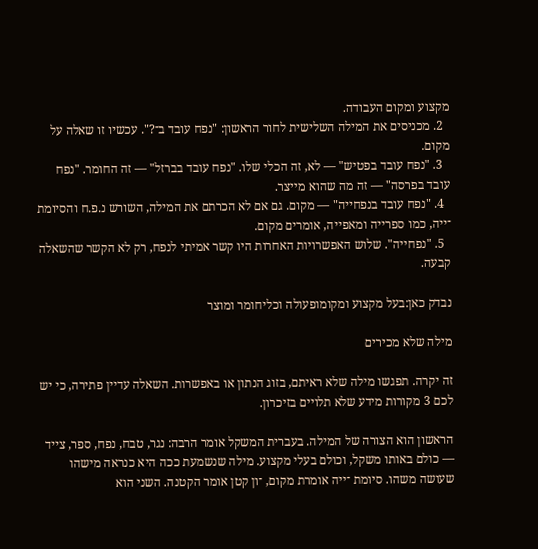מקצוע ומקום העבודה.
  2. מכניסים את המילה השלישית לחור הראשון: "נפח עובד ב־?". עכשיו זו שאלה על מקום.
  3. "נפח עובד בפטיש" — לא, זה הכלי שלו. "נפח עובד בברזל" — זה החומר. "נפח עובד בפרסה" — זה מה שהוא מייצר.
  4. "נפח עובד בנפחייה" — מקום. גם אם לא הכרתם את המילה, השורש נ.פ.ח והסיומת ־ייה, כמו ספרייה ומאפייה, אומרים מקום.
  5. "נפחייה". שלוש האפשרויות האחרות היו קשר אמיתי לנפח, רק לא הקשר שהשאלה קבעה.

נבדק כאן:בעל מקצוע ומקומופעולה וכליחומר ומוצר

מילה שלא מכירים

זה יקרה. תפגשו מילה שלא ראיתם, בזוג הנתון או באפשרות. השאלה עדיין פתירה, כי יש לכם 3 מקורות מידע שלא תלויים בזיכרון.

הראשון הוא הצורה של המילה. בעברית המשקל אומר הרבה: נגר, טבח, נפח, ספר, צייד — כולם באותו משקל, וכולם בעלי מקצוע. מילה שנשמעת ככה היא כנראה מישהו שעושה משהו. סיומת ־ייה אומרת מקום, ־ון קטן אומר הקטנה. השני הוא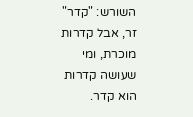השורש: "קדר" זר, אבל קדרות מוכרת, ומי שעושה קדרות הוא קדר.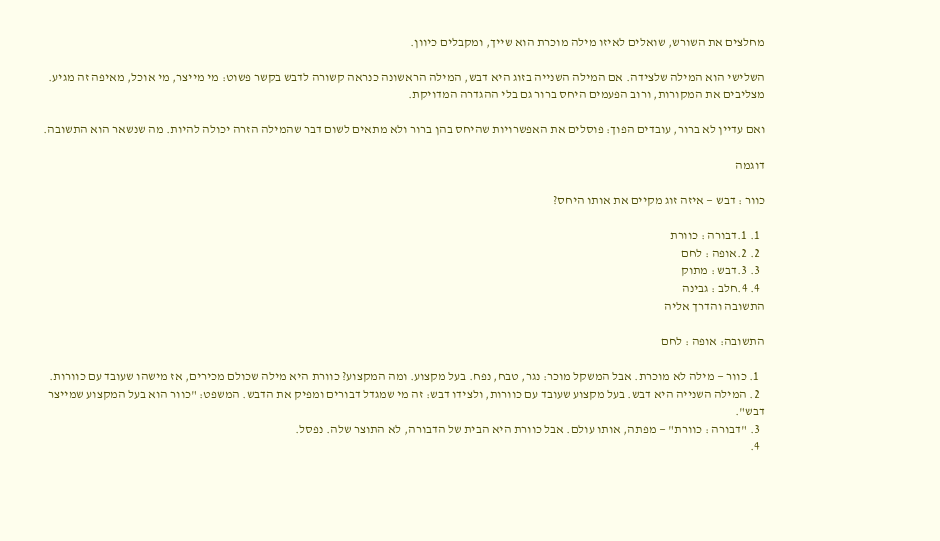מחלצים את השורש, שואלים לאיזו מילה מוכרת הוא שייך, ומקבלים כיוון.

השלישי הוא המילה שלצידה. אם המילה השנייה בזוג היא דבש, המילה הראשונה כנראה קשורה לדבש בקשר פשוט: מי מייצר, מי אוכל, מאיפה זה מגיע. מצליבים את המקורות, ורוב הפעמים היחס ברור גם בלי ההגדרה המדויקת.

ואם עדיין לא ברור, עובדים הפוך: פוסלים את האפשרויות שהיחס בהן ברור ולא מתאים לשום דבר שהמילה הזרה יכולה להיות. מה שנשאר הוא התשובה.

דוגמה

כוור : דבש — איזה זוג מקיים את אותו היחס?

  1. 1.דבורה : כוורת
  2. 2.אופה : לחם
  3. 3.דבש : מתוק
  4. 4.חלב : גבינה
התשובה והדרך אליה

התשובה: אופה : לחם

  1. כוור — מילה לא מוכרת. אבל המשקל מוכר: נגר, טבח, נפח. בעל מקצוע. ומה המקצוע? כוורת היא מילה שכולם מכירים, אז מישהו שעובד עם כוורות.
  2. המילה השנייה היא דבש. בעל מקצוע שעובד עם כוורות, ולצידו דבש: זה מי שמגדל דבורים ומפיק את הדבש. המשפט: "כוור הוא בעל המקצוע שמייצר דבש".
  3. "דבורה : כוורת" — מפתה, אותו עולם. אבל כוורת היא הבית של הדבורה, לא התוצר שלה. נפסל.
  4.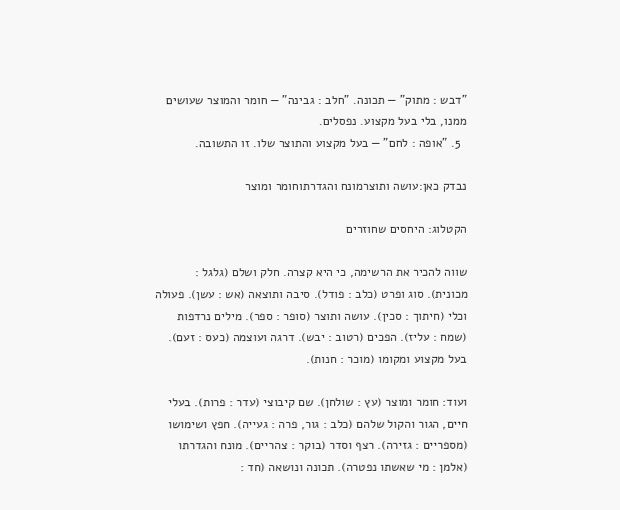"דבש : מתוק" — תכונה. "חלב : גבינה" — חומר והמוצר שעושים ממנו, בלי בעל מקצוע. נפסלים.
  5. "אופה : לחם" — בעל מקצוע והתוצר שלו. זו התשובה.

נבדק כאן:עושה ותוצרמונח והגדרתוחומר ומוצר

הקטלוג: היחסים שחוזרים

שווה להכיר את הרשימה, כי היא קצרה. חלק ושלם (גלגל : מכונית). סוג ופרט (כלב : פודל). סיבה ותוצאה (אש : עשן). פעולה וכלי (חיתוך : סכין). עושה ותוצר (סופר : ספר). מילים נרדפות (שמח : עליז). הפכים (רטוב : יבש). דרגה ועוצמה (כעס : זעם). בעל מקצוע ומקומו (מוכר : חנות).

ועוד: חומר ומוצר (עץ : שולחן). שם קיבוצי (עדר : פרות). בעלי חיים, הגור והקול שלהם (כלב : גור, פרה : געייה). חפץ ושימושו (מספריים : גזירה). רצף וסדר (בוקר : צהריים). מונח והגדרתו (אלמן : מי שאשתו נפטרה). תכונה ונושאה (חד :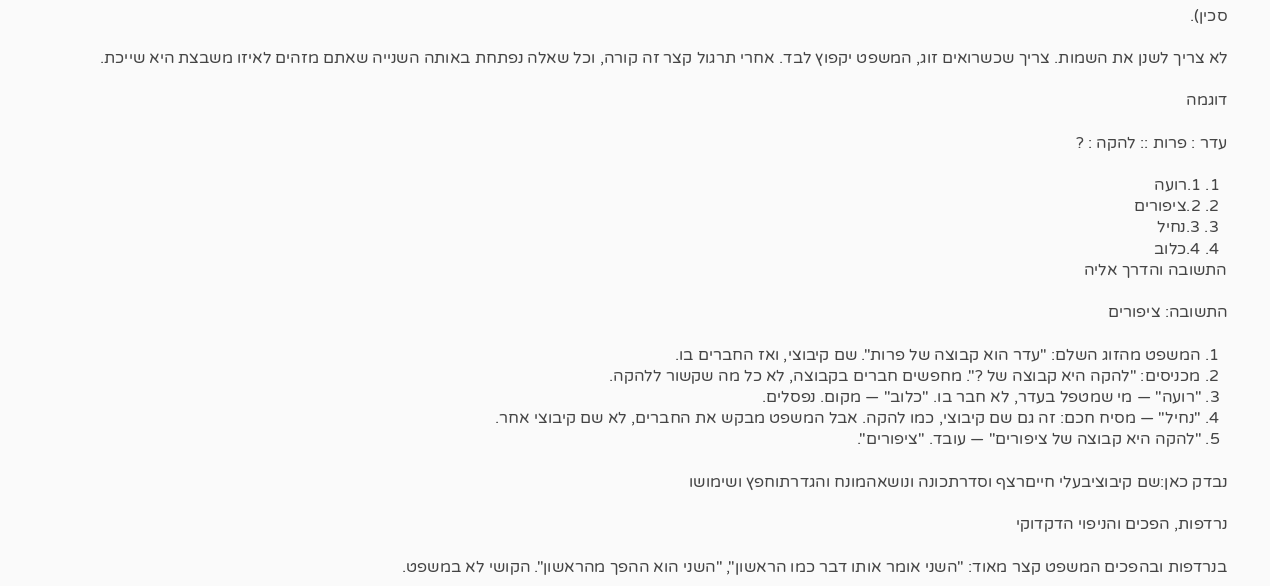סכין).

לא צריך לשנן את השמות. צריך שכשרואים זוג, המשפט יקפוץ לבד. אחרי תרגול קצר זה קורה, וכל שאלה נפתחת באותה השנייה שאתם מזהים לאיזו משבצת היא שייכת.

דוגמה

עדר : פרות :: להקה : ?

  1. 1.רועה
  2. 2.ציפורים
  3. 3.נחיל
  4. 4.כלוב
התשובה והדרך אליה

התשובה: ציפורים

  1. המשפט מהזוג השלם: "עדר הוא קבוצה של פרות". שם קיבוצי, ואז החברים בו.
  2. מכניסים: "להקה היא קבוצה של ?". מחפשים חברים בקבוצה, לא כל מה שקשור ללהקה.
  3. "רועה" — מי שמטפל בעדר, לא חבר בו. "כלוב" — מקום. נפסלים.
  4. "נחיל" — מסיח חכם: זה גם שם קיבוצי, כמו להקה. אבל המשפט מבקש את החברים, לא שם קיבוצי אחר.
  5. "להקה היא קבוצה של ציפורים" — עובד. "ציפורים".

נבדק כאן:שם קיבוציבעלי חייםרצף וסדרתכונה ונושאהמונח והגדרתוחפץ ושימושו

נרדפות, הפכים והניפוי הדקדוקי

בנרדפות ובהפכים המשפט קצר מאוד: "השני אומר אותו דבר כמו הראשון", "השני הוא ההפך מהראשון". הקושי לא במשפט.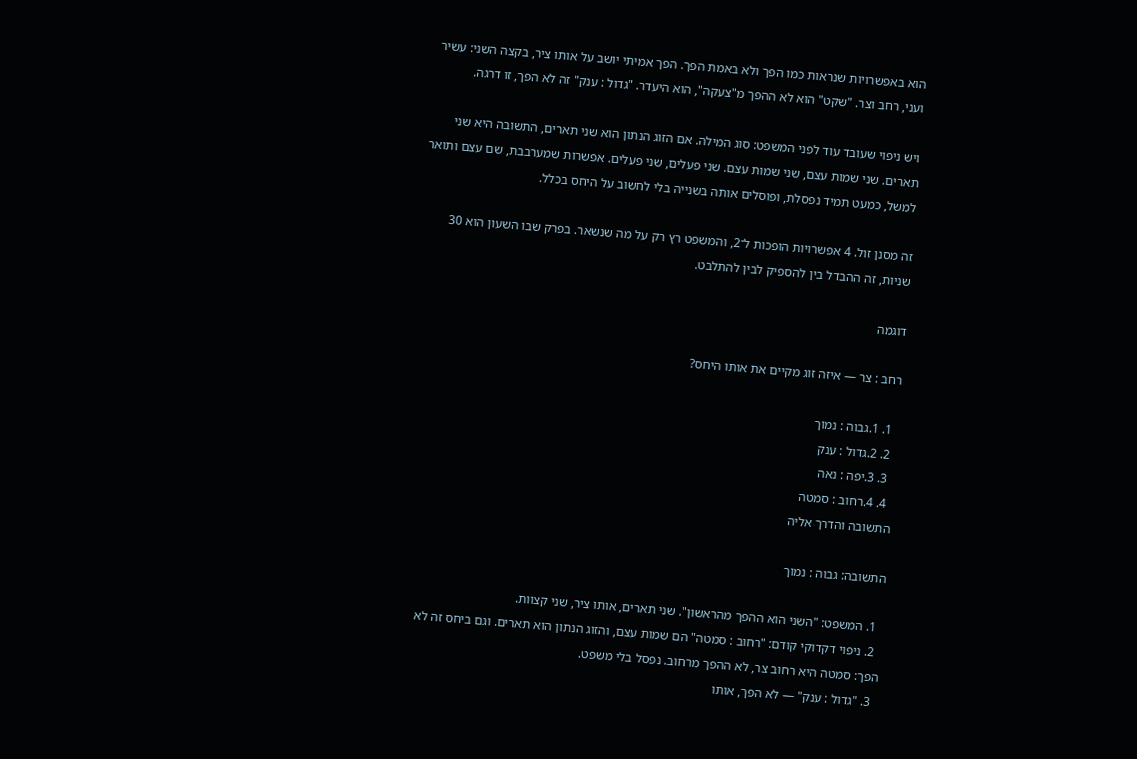הוא באפשרויות שנראות כמו הפך ולא באמת הפך. הפך אמיתי יושב על אותו ציר, בקצה השני: עשיר ועני, רחב וצר. "שקט" הוא לא ההפך מ"צעקה", הוא היעדר. "גדול : ענק" זה לא הפך, זו דרגה.

ויש ניפוי שעובד עוד לפני המשפט: סוג המילה. אם הזוג הנתון הוא שני תארים, התשובה היא שני תארים. שני שמות עצם, שני שמות עצם. שני פעלים, שני פעלים. אפשרות שמערבבת, שם עצם ותואר למשל, כמעט תמיד נפסלת, ופוסלים אותה בשנייה בלי לחשוב על היחס בכלל.

זה מסנן זול. 4 אפשרויות הופכות ל־2, והמשפט רץ רק על מה שנשאר. בפרק שבו השעון הוא 30 שניות, זה ההבדל בין להספיק לבין להתלבט.

דוגמה

רחב : צר — איזה זוג מקיים את אותו היחס?

  1. 1.גבוה : נמוך
  2. 2.גדול : ענק
  3. 3.יפה : נאה
  4. 4.רחוב : סמטה
התשובה והדרך אליה

התשובה: גבוה : נמוך

  1. המשפט: "השני הוא ההפך מהראשון". שני תארים, אותו ציר, שני קצוות.
  2. ניפוי דקדוקי קודם: "רחוב : סמטה" הם שמות עצם, והזוג הנתון הוא תארים. וגם ביחס זה לא הפך: סמטה היא רחוב צר, לא ההפך מרחוב. נפסל בלי משפט.
  3. "גדול : ענק" — לא הפך, אותו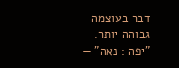דבר בעוצמה גבוהה יותר. "יפה : נאה" —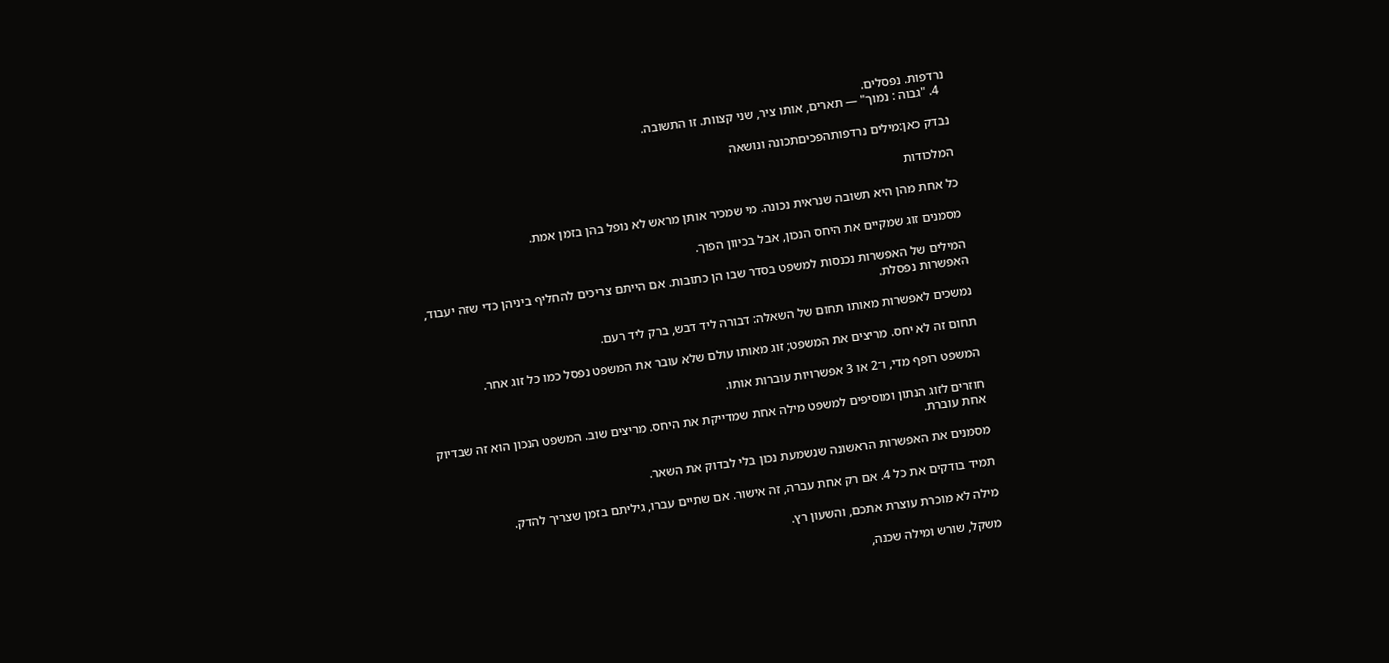נרדפות. נפסלים.
  4. "גבוה : נמוך" — תארים, אותו ציר, שני קצוות. זו התשובה.

נבדק כאן:מילים נרדפותהפכיםתכונה ונושאה

המלכודות

כל אחת מהן היא תשובה שנראית נכונה. מי שמכיר אותן מראש לא נופל בהן בזמן אמת.

מסמנים זוג שמקיים את היחס הנכון, אבל בכיוון הפוך.

המילים של האפשרות נכנסות למשפט בסדר שבו הן כתובות. אם הייתם צריכים להחליף ביניהן כדי שזה יעבוד, האפשרות נפסלת.

נמשכים לאפשרות מאותו תחום של השאלה: דבורה ליד דבש, ברק ליד רעם.

תחום זה לא יחס. מריצים את המשפט; זוג מאותו עולם שלא עובר את המשפט נפסל כמו כל זוג אחר.

המשפט רופף מדי, ו־2 או 3 אפשרויות עוברות אותו.

חוזרים לזוג הנתון ומוסיפים למשפט מילה אחת שמדייקת את היחס. מריצים שוב. המשפט הנכון הוא זה שבדיוק אחת עוברת.

מסמנים את האפשרות הראשונה שנשמעת נכון בלי לבדוק את השאר.

תמיד בודקים את כל 4. אם רק אחת עברה, זה אישור. אם שתיים עברו, גיליתם בזמן שצריך להדק.

מילה לא מוכרת עוצרת אתכם, והשעון רץ.

משקל, שורש ומילה שכנה,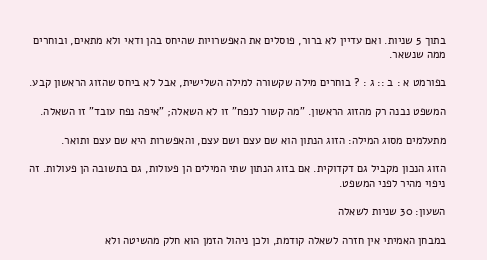בתוך 5 שניות. ואם עדיין לא ברור, פוסלים את האפשרויות שהיחס בהן ודאי ולא מתאים, ובוחרים ממה שנשאר.

בפורמט א : ב :: ג : ? בוחרים מילה שקשורה למילה השלישית, אבל לא ביחס שהזוג הראשון קבע.

המשפט נבנה רק מהזוג הראשון. "מה קשור לנפח" זו לא השאלה; "איפה נפח עובד" זו השאלה.

מתעלמים מסוג המילה: הזוג הנתון הוא שם עצם ושם עצם, והאפשרות היא שם עצם ותואר.

הזוג הנכון מקביל גם דקדוקית. אם בזוג הנתון שתי המילים הן פעולות, גם בתשובה הן פעולות. זה ניפוי מהיר לפני המשפט.

השעון: 30 שניות לשאלה

במבחן האמיתי אין חזרה לשאלה קודמת, ולכן ניהול הזמן הוא חלק מהשיטה ולא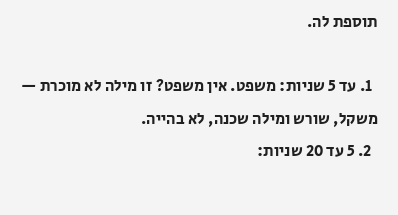תוספת לה.

  1. עד 5 שניות: משפט. אין משפט? זו מילה לא מוכרת — משקל, שורש ומילה שכנה, לא בהייה.
  2. 5 עד 20 שניות: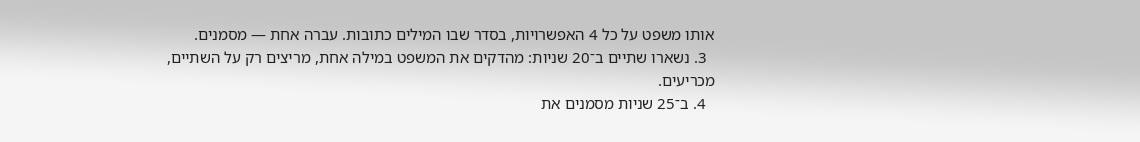אותו משפט על כל 4 האפשרויות, בסדר שבו המילים כתובות. עברה אחת — מסמנים.
  3. נשארו שתיים ב־20 שניות: מהדקים את המשפט במילה אחת, מריצים רק על השתיים, מכריעים.
  4. ב־25 שניות מסמנים את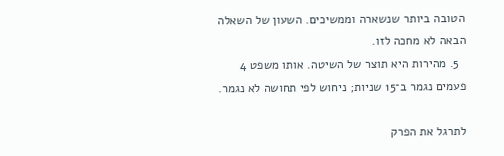הטובה ביותר שנשארה וממשיכים. השעון של השאלה הבאה לא מחכה לזו.
  5. מהירות היא תוצר של השיטה. אותו משפט 4 פעמים נגמר ב־15 שניות; ניחוש לפי תחושה לא נגמר.

לתרגל את הפרק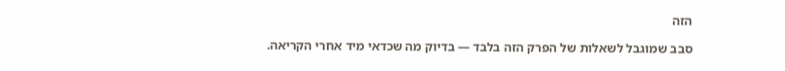הזה

סבב שמוגבל לשאלות של הפרק הזה בלבד — בדיוק מה שכדאי מיד אחרי הקריאה.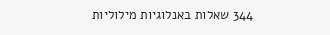344 שאלות באנלוגיות מילוליות